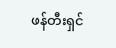ဖန်တီးရှင်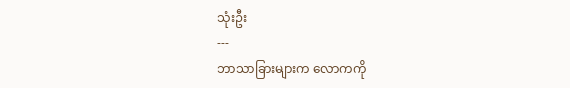သုံးဦး
---
ဘာသာခြားများက လောကကို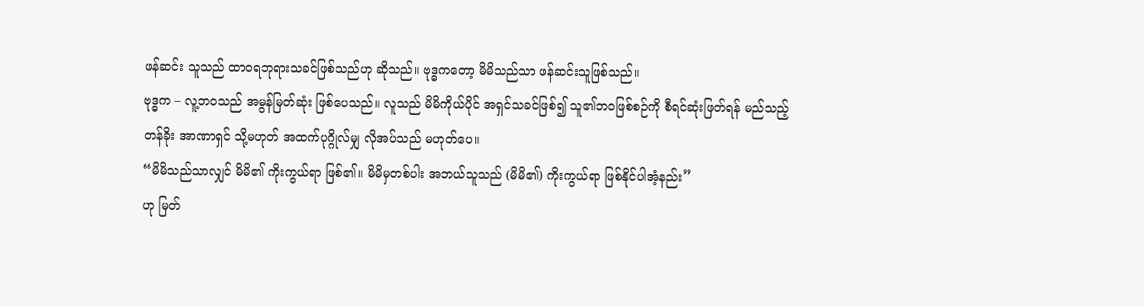ဖန်ဆင်း သူသည် ထာဝရဘုရားသခင်ဖြစ်သည်ဟု ဆိုသည်။ ဗုဒ္ဓကတော့ မိမိသည်သာ ဖန်ဆင်းသူဖြစ်သည်။
ဗုဒ္ဓက – လူ့ဘဝသည် အမွန်မြတ်ဆုံး ဖြစ်ပေသည်။ လူသည် မိမိကိုယ်ပိုင် အရှင်သခင်ဖြစ်၍ သူ၏ဘ၀ဖြစ်စဉ်ကို စီရင်ဆုံးဖြတ်ရန် မည်သည့်တန်ခိုး အာဏာရှင် သို့မဟုတ် အထက်ပုဂ္ဂိုလ်မျှ လိုအပ်သည် မဟုတ်ပေ။
“မိမိသည်သာလျှင် မိမိ၏ ကိုးကွယ်ရာ ဖြစ်၏။ မိမိမှတစ်ပါး အဘယ်သူသည် (မိမိ၏) ကိုးကွယ်ရာ ဖြစ်နိုင်ပါအံ့နည်း”
ဟု မြတ်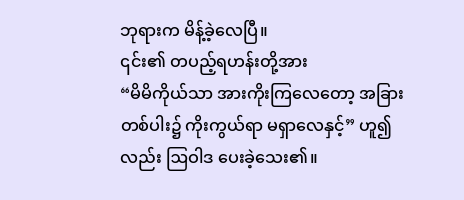ဘုရားက မိန့်ခဲ့လေပြီ။
၎င်း၏ တပည့်ရဟန်းတို့အား
“မိမိကိုယ်သာ အားကိုးကြလေတော့ အခြားတစ်ပါး၌ ကိုးကွယ်ရာ မရှာလေနှင့်” ဟူ၍လည်း ဩဝါဒ ပေးခဲ့သေး၏။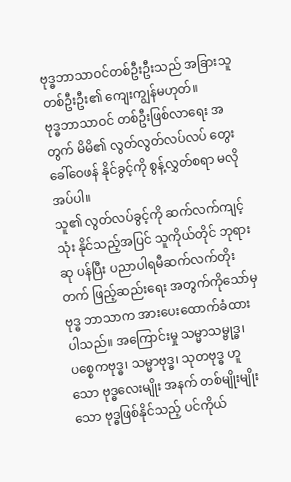ဗုဒ္ဓဘာသာဝင်တစ်ဦးဦးသည် အခြားသူ တစ်ဦးဦး၏ ကျေးကျွန်မဟုတ်။
ဗုဒ္ဓဘာသာဝင် တစ်ဦးဖြစ်လာရေး အတွက် မိမိ၏ လွတ်လွတ်လပ်လပ် တွေးခေါ်ဝေဖန် နိုင်ခွင့်ကို စွန့်လွှတ်စရာ မလိုအပ်ပါ။
သူ၏ လွတ်လပ်ခွင့်ကို ဆက်လက်ကျင့်သုံး နိုင်သည့်အပြင် သူကိုယ်တိုင် ဘုရားဆု ပန်ပြီး ပညာပါရမီဆက်လက်တိုးတက် ဖြည့်ဆည်းရေး အတွက်ကိုသော်မှ ဗုဒ္ဓ ဘာသာက အားပေးထောက်ခံထားပါသည်။ အကြောင်းမှု သမ္မာသမ္ဗုဒ္ဓ၊ ပစ္စေကဗုဒ္ဓ၊ သမ္မာဗုဒ္ဓ၊ သုတဗုဒ္ဓ ဟူသော ဗုဒ္ဓလေးမျိုး အနက် တစ်မျိုးမျိုးသော ဗုဒ္ဓဖြစ်နိုင်သည့် ပင်ကိုယ်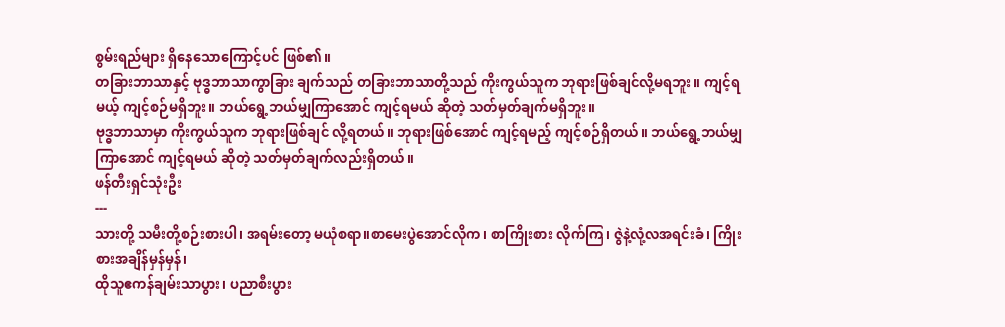စွမ်းရည်များ ရှိနေသောကြောင့်ပင် ဖြစ်၏။
တခြားဘာသာနှင့် ဗုဒ္ဓဘာသာကွာခြား ချက်သည် တခြားဘာသာတို့သည် ကိုးကွယ်သူက ဘုရားဖြစ်ချင်လို့မရဘူး။ ကျင့်ရမယ့် ကျင့်စဉ်မရှိဘူး။ ဘယ်ရွေ့ဘယ်မျှကြာအောင် ကျင့်ရမယ် ဆိုတဲ့ သတ်မှတ်ချက်မရှိဘူး။
ဗုဒ္ဓဘာသာမှာ ကိုးကွယ်သူက ဘုရားဖြစ်ချင် လို့ရတယ်။ ဘုရားဖြစ်အောင် ကျင့်ရမည့် ကျင့်စဉ်ရှိတယ်။ ဘယ်ရွေ့ဘယ်မျှကြာအောင် ကျင့်ရမယ် ဆိုတဲ့ သတ်မှတ်ချက်လည်းရှိတယ်။
ဖန်တီးရှင်သုံးဦး
---
သားတို့ သမီးတို့စဉ်းစားပါ၊ အရမ်းတော့ မယုံစရာ။စာမေးပွဲအောင်လိုက၊ စာကြိုးစား လိုက်ကြ၊ ဇွဲနဲ့လုံ့လအရင်းခံ၊ ကြိုးစားအချိန်မှန်မှန်၊
ထိုသူဧကန်ချမ်းသာပွား၊ ပညာစီးပွား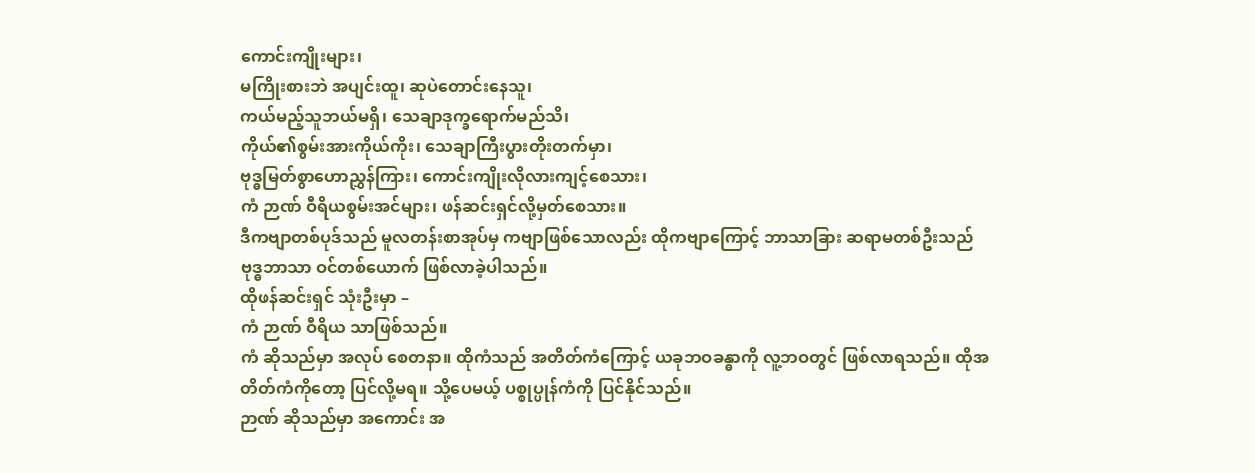ကောင်းကျိုးများ၊
မကြိုးစားဘဲ အပျင်းထူ၊ ဆုပဲတောင်းနေသူ၊
ကယ်မည့်သူဘယ်မရှိ၊ သေချာဒုက္ခရောက်မည်သိ၊
ကိုယ်၏စွမ်းအားကိုယ်ကိုး၊ သေချာကြီးပွားတိုးတက်မှာ၊
ဗုဒ္ဓမြတ်စွာဟောညွှန်ကြား၊ ကောင်းကျိုးလိုလားကျင့်စေသား၊
ကံ ဉာဏ် ဝီရိယစွမ်းအင်များ၊ ဖန်ဆင်းရှင်လို့မှတ်စေသား။
ဒီကဗျာတစ်ပုဒ်သည် မူလတန်းစာအုပ်မှ ကဗျာဖြစ်သောလည်း ထိုကဗျာကြောင့် ဘာသာခြား ဆရာမတစ်ဦးသည် ဗုဒ္ဓဘာသာ ဝင်တစ်ယောက် ဖြစ်လာခဲ့ပါသည်။
ထိုဖန်ဆင်းရှင် သုံးဦးမှာ –
ကံ ဉာဏ် ဝီရိယ သာဖြစ်သည်။
ကံ ဆိုသည်မှာ အလုပ် စေတနာ။ ထိုကံသည် အတိတ်ကံကြောင့် ယခုဘဝခန္ဓာကို လူ့ဘဝတွင် ဖြစ်လာရသည်။ ထိုအတိတ်ကံကိုတော့ ပြင်လို့မရ။ သို့ပေမယ့် ပစ္စုပ္ပုန်ကံကို ပြင်နိုင်သည်။
ဉာဏ် ဆိုသည်မှာ အကောင်း အ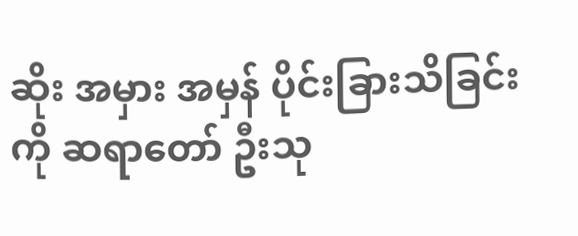ဆိုး အမှား အမှန် ပိုင်းခြားသိခြင်းကို ဆရာတော် ဦးသု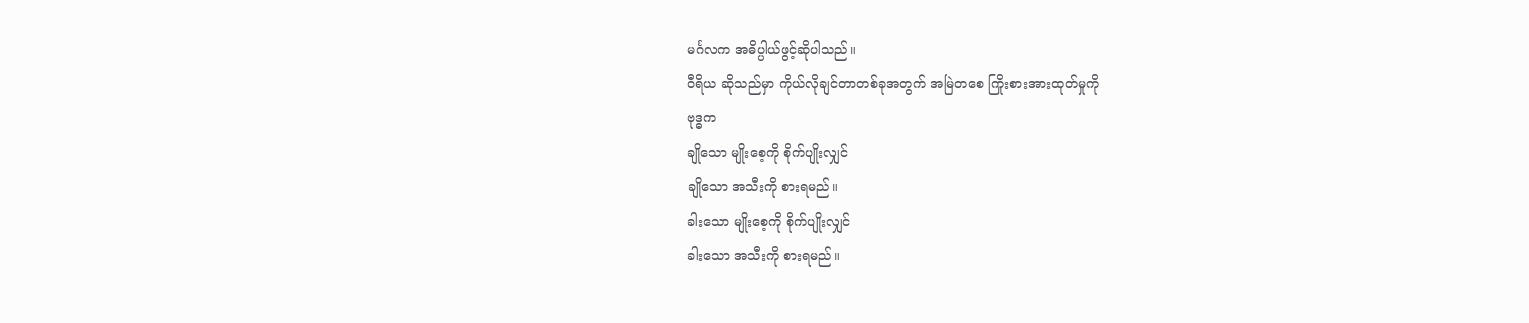မင်္ဂလက အဓိပ္ပါယ်ဖွင့်ဆိုပါသည်။
ဝီရိယ ဆိုသည်မှာ ကိုယ်လိုချင်တာတစ်ခုအတွက် အမြဲတစေ ကြိုးစားအားထုတ်မှုကို
ဗုဒ္ဓက
ချိုသော မျိုးစေ့ကို စိုက်ပျိုးလျှင်
ချိုသော အသီးကို စားရမည်။
ခါးသော မျိုးစေ့ကို စိုက်ပျိုးလျှင်
ခါးသော အသီးကို စားရမည်။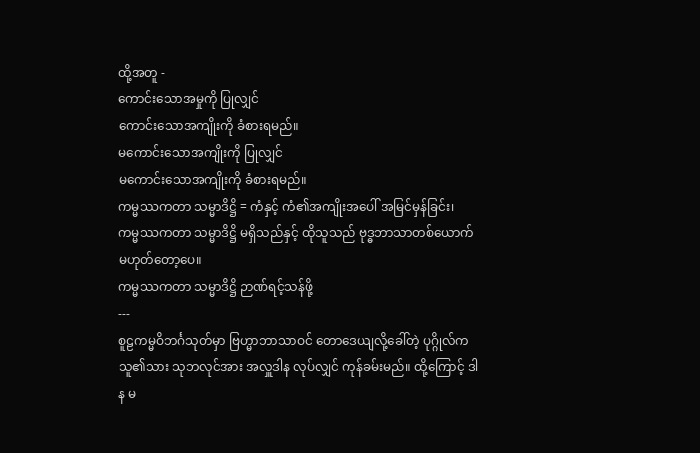ထို့အတူ -
ကောင်းသောအမှုကို ပြုလျှင်
ကောင်းသောအကျိုးကို ခံစားရမည်။
မကောင်းသောအကျိုးကို ပြုလျှင်
မကောင်းသောအကျိုးကို ခံစားရမည်။
ကမ္မဿကတာ သမ္မာဒိဋ္ဌိ = ကံနှင့် ကံ၏အကျိုးအပေါ် အမြင်မှန်ခြင်း၊
ကမ္မဿကတာ သမ္မာဒိဋ္ဌိ မရှိသည်နှင့် ထိုသူသည် ဗုဒ္ဓဘာသာတစ်ယောက် မဟုတ်တော့ပေ။
ကမ္မဿကတာ သမ္မာဒိဋ္ဌိ ဉာဏ်ရင့်သန်ဖို့
---
စူဠကမ္မဝိဘင်္ဂသုတ်မှာ ဗြဟ္မာဘာသာဝင် တောဒေယျလို့ခေါ်တဲ့ ပုဂ္ဂိုလ်က သူ၏သား သုဘလုင်အား အလှူဒါန လုပ်လျှင် ကုန်ခမ်းမည်။ ထို့ကြောင့် ဒါန မ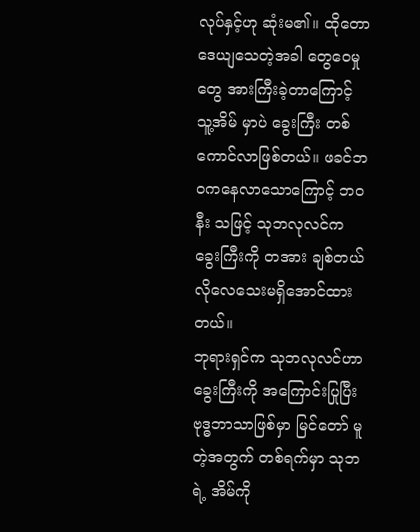လုပ်နှင့်ဟု ဆုံးမ၏။ ထိုတောဒေယျသေတဲ့အခါ တွေဝေမှုတွေ အားကြီးခဲ့တာကြောင့် သူ့အိမ် မှာပဲ ခွေးကြီး တစ်ကောင်လာဖြစ်တယ်။ ဖခင်ဘဝကနေလာသောကြောင့် ဘဝနီး သဖြင့် သုဘလုလင်က ခွေးကြီးကို တအား ချစ်တယ် လိုလေသေးမရှိအောင်ထားတယ်။
ဘုရားရှင်က သုဘလုလင်ဟာ ခွေးကြီးကို အကြောင်းပြုပြီး ဗုဒ္ဓဘာသာဖြစ်မှာ မြင်တော် မူတဲ့အတွက် တစ်ရက်မှာ သုဘရဲ့ အိမ်ကို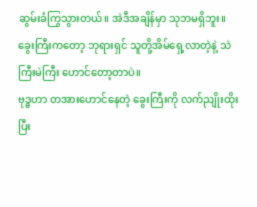ဆွမ်းခံကြွသွားတယ်။ အဲဒီအချိန်မှာ သုဘမရှိဘူး။ ခွေးကြီးကတော့ ဘုရားရှင် သူတို့အိမ်ရှေ့လာတဲ့နဲ့ သဲကြီးမဲကြီး ဟောင်တော့တာပဲ။
ဗုဒ္ဓဟာ တအားဟောင်နေတဲ့ ခွေးကြီးကို လက်ညျိုးထိုးပြီး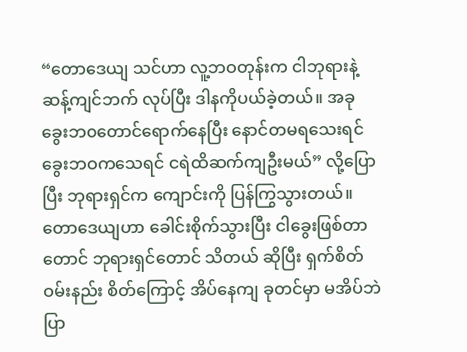“တောဒေယျ သင်ဟာ လူ့ဘဝတုန်းက ငါဘုရားနဲ့ဆန့်ကျင်ဘက် လုပ်ပြီး ဒါနကိုပယ်ခဲ့တယ်။ အခုခွေးဘ၀တောင်ရောက်နေပြီး နောင်တမရသေးရင် ခွေးဘဝကသေရင် ငရဲထိဆက်ကျဦးမယ်” လို့ပြောပြီး ဘုရားရှင်က ကျောင်းကို ပြန်ကြွသွားတယ်။
တောဒေယျဟာ ခေါင်းစိုက်သွားပြီး ငါခွေးဖြစ်တာတောင် ဘုရားရှင်တောင် သိတယ် ဆိုပြီး ရှက်စိတ် ဝမ်းနည်း စိတ်ကြောင့် အိပ်နေကျ ခုတင်မှာ မအိပ်ဘဲ ပြာ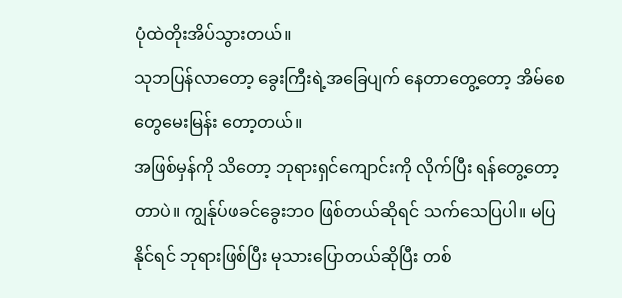ပုံထဲတိုးအိပ်သွားတယ်။
သုဘပြန်လာတော့ ခွေးကြီးရဲ့အခြေပျက် နေတာတွေ့တော့ အိမ်စေတွေမေးမြန်း တော့တယ်။
အဖြစ်မှန်ကို သိတော့ ဘုရားရှင်ကျောင်းကို လိုက်ပြီး ရန်တွေ့တော့တာပဲ။ ကျွန်ုပ်ဖခင်ခွေးဘ၀ ဖြစ်တယ်ဆိုရင် သက်သေပြပါ။ မပြနိုင်ရင် ဘုရားဖြစ်ပြီး မုသားပြောတယ်ဆိုပြီး တစ်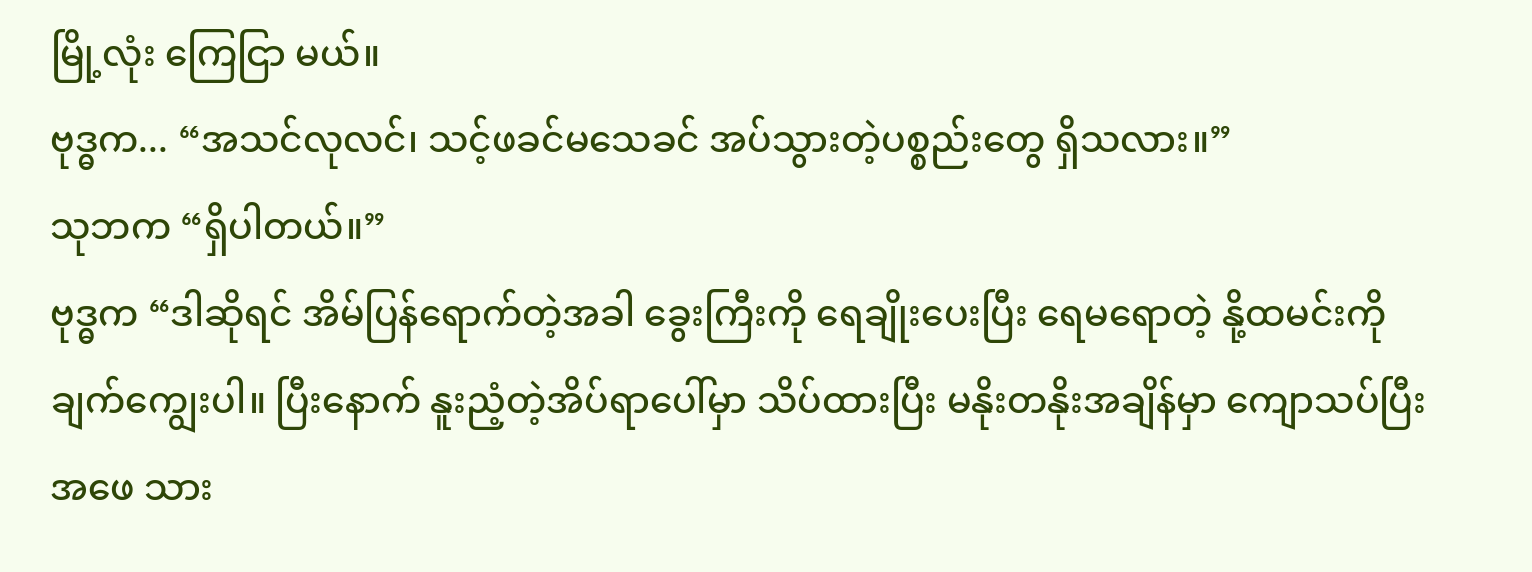မြို့လုံး ကြေငြာ မယ်။
ဗုဒ္ဓက... “အသင်လုလင်၊ သင့်ဖခင်မသေခင် အပ်သွားတဲ့ပစ္စည်းတွေ ရှိသလား။”
သုဘက “ရှိပါတယ်။”
ဗုဒ္ဓက “ဒါဆိုရင် အိမ်ပြန်ရောက်တဲ့အခါ ခွေးကြီးကို ရေချိုးပေးပြီး ရေမရောတဲ့ နို့ထမင်းကို ချက်ကျွေးပါ။ ပြီးနောက် နူးညံ့တဲ့အိပ်ရာပေါ်မှာ သိပ်ထားပြီး မနိုးတနိုးအချိန်မှာ ကျောသပ်ပြီး အဖေ သား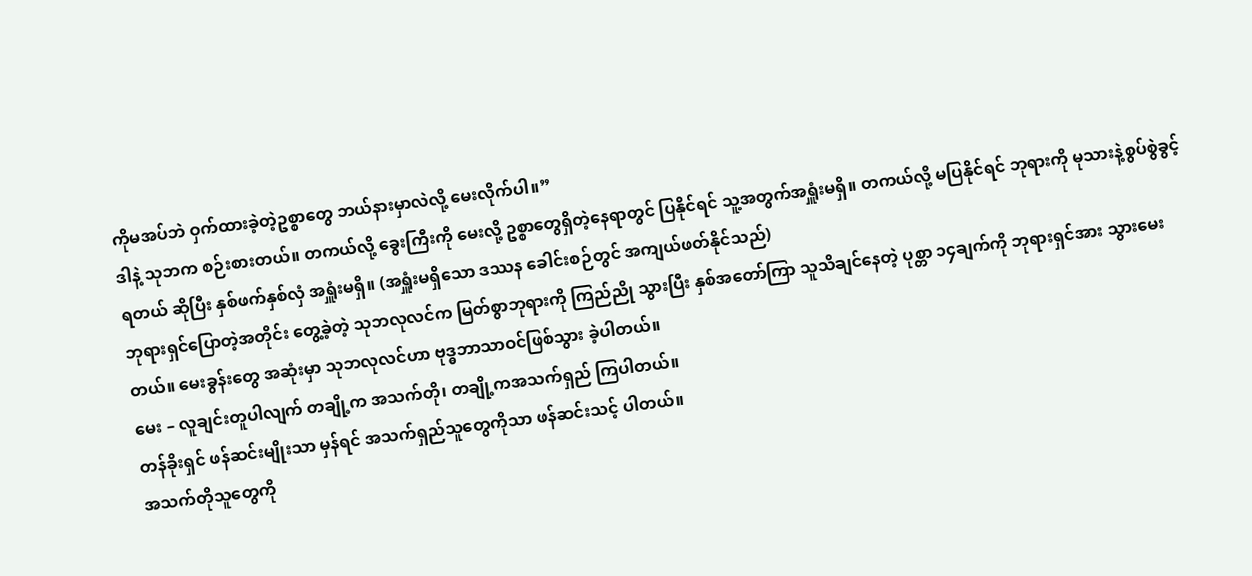ကိုမအပ်ဘဲ ဝှက်ထားခဲ့တဲ့ဥစ္စာတွေ ဘယ်နားမှာလဲလို့ မေးလိုက်ပါ။”
ဒါနဲ့ သုဘက စဉ်းစားတယ်။ တကယ်လို့ ခွေးကြီးကို မေးလို့ ဥစ္စာတွေရှိတဲ့နေရာတွင် ပြနိုင်ရင် သူ့အတွက်အရှူံးမရှိ။ တကယ်လို့ မပြနိုင်ရင် ဘုရားကို မုသားနဲ့စွပ်စွဲခွင့်ရတယ် ဆိုပြီး နှစ်ဖက်နှစ်လှံ အရှူံးမရှိ။ (အရှူံးမရှိသော ဒဿန ခေါင်းစဉ်တွင် အကျယ်ဖတ်နိုင်သည်)
ဘုရားရှင်ပြောတဲ့အတိုင်း တွေ့ခဲ့တဲ့ သုဘလုလင်က မြတ်စွာဘုရားကို ကြည်ညို သွားပြီး နှစ်အတော်ကြာ သူသိချင်နေတဲ့ ပုစ္တာ ၁၄ချက်ကို ဘုရားရှင်အား သွားမေးတယ်။ မေးခွန်းတွေ အဆုံးမှာ သုဘလုလင်ဟာ ဗုဒ္ဓဘာသာဝင်ဖြစ်သွား ခဲ့ပါတယ်။
မေး – လူချင်းတူပါလျက် တချို့က အသက်တို၊ တချို့ကအသက်ရှည် ကြပါတယ်။
တန်ခိုးရှင် ဖန်ဆင်းမျိုးသာ မှန်ရင် အသက်ရှည်သူတွေကိုသာ ဖန်ဆင်းသင့် ပါတယ်။
အသက်တိုသူတွေကို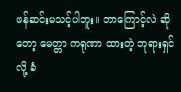ဖန်ဆင်းမသင့်ပါဘူး။ ဘာကြောင့်လဲ ဆိုတော့ မေတ္တာ ကရုဏာ ထားတဲ့ ဘုရားရှင်လို့ ခံ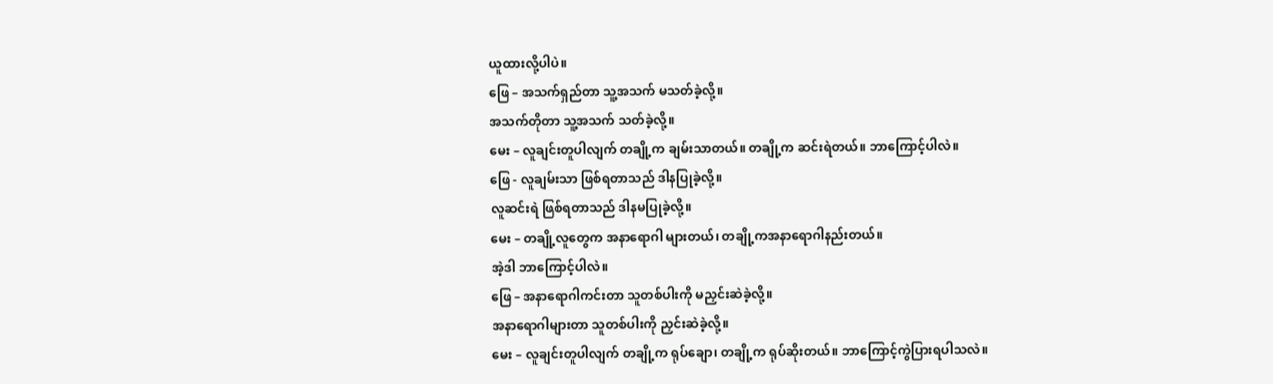ယူထားလို့ပါပဲ။
ဖြေ – အသက်ရှည်တာ သူ့အသက် မသတ်ခဲ့လို့။
အသက်တိုတာ သူ့အသက် သတ်ခဲ့လို့။
မေး – လူချင်းတူပါလျက် တချို့က ချမ်းသာတယ်။ တချို့က ဆင်းရဲတယ်။ ဘာကြောင့်ပါလဲ။
ဖြေ - လူချမ်းသာ ဖြစ်ရတာသည် ဒါနပြုခဲ့လို့။
လူဆင်းရဲ ဖြစ်ရတာသည် ဒါနမပြုခဲ့လို့။
မေး – တချို့လူတွေက အနာရောဂါ များတယ်၊ တချို့ကအနာရောဂါနည်းတယ်။
အဲ့ဒါ ဘာကြောင့်ပါလဲ။
ဖြေ – အနာရောဂါကင်းတာ သူတစ်ပါးကို မညှင်းဆဲခဲ့လို့။
အနာရောဂါများတာ သူတစ်ပါးကို ညှင်းဆဲခဲ့လို့။
မေး – လူချင်းတူပါလျက် တချို့က ရုပ်ချော၊ တချို့က ရုပ်ဆိုးတယ်။ ဘာကြောင့်ကွဲပြားရပါသလဲ။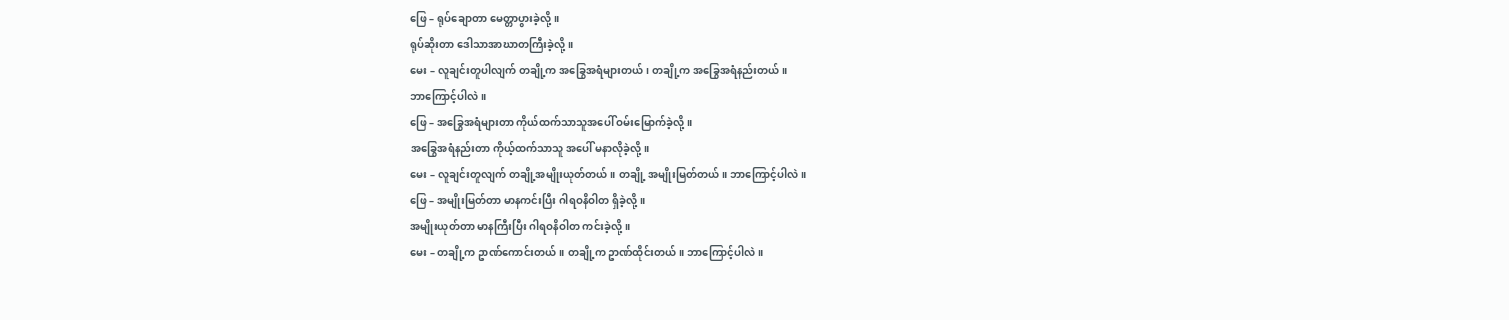ဖြေ – ရုပ်ချောတာ မေတ္တာပွားခဲ့လို့။
ရုပ်ဆိုးတာ ဒေါသာအာဃာတကြီးခဲ့လို့။
မေး – လူချင်းတူပါလျက် တချို့က အခြွေအရံများတယ်၊ တချို့က အခြွေအရံနည်းတယ်။
ဘာကြောင့်ပါလဲ။
ဖြေ – အခြွေအရံများတာ ကိုယ်ထက်သာသူအပေါ် ဝမ်းမြောက်ခဲ့လို့။
အခြွေအရံနည်းတာ ကိုယ့်ထက်သာသူ အပေါ် မနာလိုခဲ့လို့။
မေး – လူချင်းတူလျက် တချို့အမျိုးယုတ်တယ်။ တချို့ အမျိုးမြတ်တယ်။ ဘာကြောင့်ပါလဲ။
ဖြေ – အမျိုးမြတ်တာ မာနကင်းပြီး ဂါရဝနိဝါတ ရှိခဲ့လို့။
အမျိုးယုတ်တာ မာနကြီးပြီး ဂါရဝနိဝါတ ကင်းခဲ့လို့။
မေး – တချို့က ဥာဏ်ကောင်းတယ်။ တချို့က ဥာဏ်ထိုင်းတယ်။ ဘာကြောင့်ပါလဲ။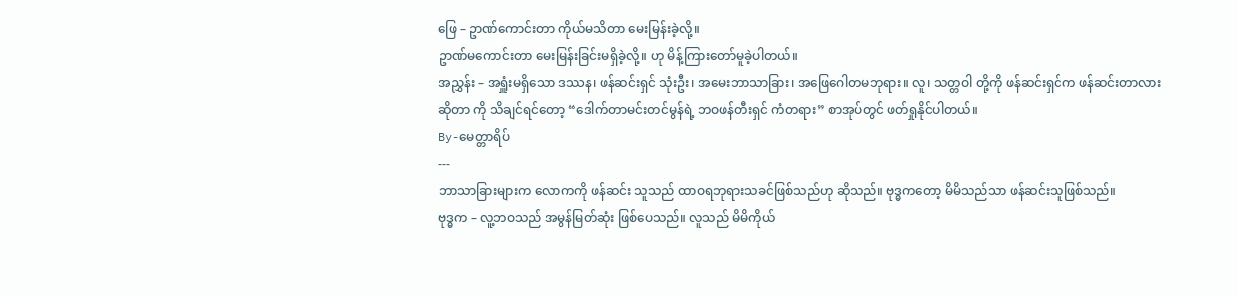ဖြေ – ဥာဏ်ကောင်းတာ ကိုယ်မသိတာ မေးမြန်းခဲ့လို့။
ဥာဏ်မကောင်းတာ မေးမြန်းခြင်းမရှိခဲ့လို့။ ဟု မိန့်ကြားတော်မူခဲ့ပါတယ်။
အညွှန်း – အရှူံးမရှိသော ဒဿန၊ ဖန်ဆင်းရှင် သုံးဦး၊ အမေးဘာသာခြား၊ အဖြေဂေါတမဘုရား။ လူ၊ သတ္တဝါ တို့ကို ဖန်ဆင်းရှင်က ဖန်ဆင်းတာလား ဆိုတာ ကို သိချင်ရင်တော့ “ဒေါက်တာမင်းတင်မွန်ရဲ့ ဘဝဖန်တီးရှင် ကံတရား” စာအုပ်တွင် ဖတ်ရှုနိုင်ပါတယ်။
By-မေတ္တာရိပ်
---
ဘာသာခြားများက လောကကို ဖန်ဆင်း သူသည် ထာဝရဘုရားသခင်ဖြစ်သည်ဟု ဆိုသည်။ ဗုဒ္ဓကတော့ မိမိသည်သာ ဖန်ဆင်းသူဖြစ်သည်။
ဗုဒ္ဓက – လူ့ဘဝသည် အမွန်မြတ်ဆုံး ဖြစ်ပေသည်။ လူသည် မိမိကိုယ်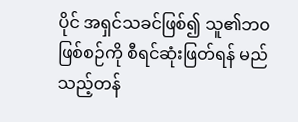ပိုင် အရှင်သခင်ဖြစ်၍ သူ၏ဘ၀ဖြစ်စဉ်ကို စီရင်ဆုံးဖြတ်ရန် မည်သည့်တန်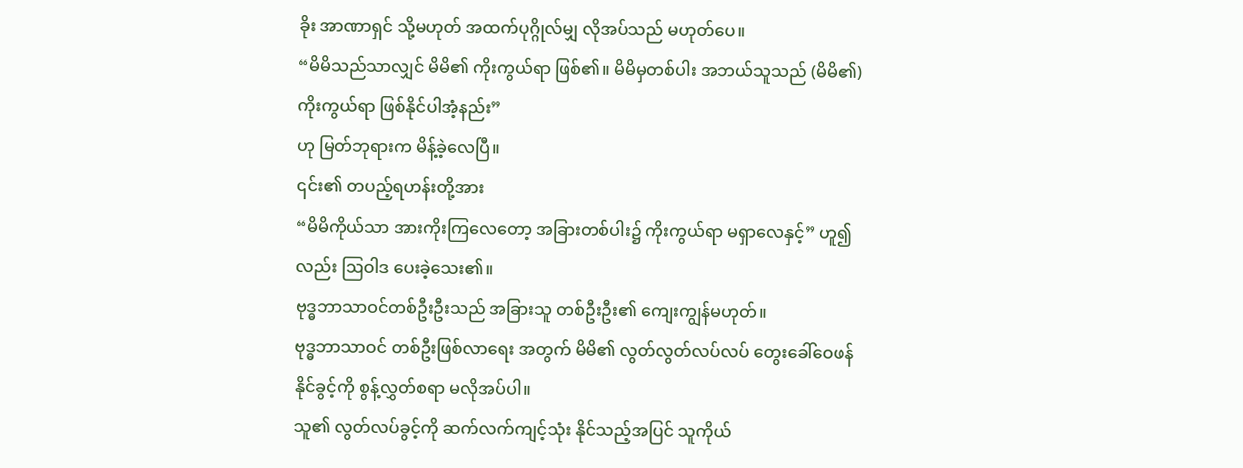ခိုး အာဏာရှင် သို့မဟုတ် အထက်ပုဂ္ဂိုလ်မျှ လိုအပ်သည် မဟုတ်ပေ။
“မိမိသည်သာလျှင် မိမိ၏ ကိုးကွယ်ရာ ဖြစ်၏။ မိမိမှတစ်ပါး အဘယ်သူသည် (မိမိ၏) ကိုးကွယ်ရာ ဖြစ်နိုင်ပါအံ့နည်း”
ဟု မြတ်ဘုရားက မိန့်ခဲ့လေပြီ။
၎င်း၏ တပည့်ရဟန်းတို့အား
“မိမိကိုယ်သာ အားကိုးကြလေတော့ အခြားတစ်ပါး၌ ကိုးကွယ်ရာ မရှာလေနှင့်” ဟူ၍လည်း ဩဝါဒ ပေးခဲ့သေး၏။
ဗုဒ္ဓဘာသာဝင်တစ်ဦးဦးသည် အခြားသူ တစ်ဦးဦး၏ ကျေးကျွန်မဟုတ်။
ဗုဒ္ဓဘာသာဝင် တစ်ဦးဖြစ်လာရေး အတွက် မိမိ၏ လွတ်လွတ်လပ်လပ် တွေးခေါ်ဝေဖန် နိုင်ခွင့်ကို စွန့်လွှတ်စရာ မလိုအပ်ပါ။
သူ၏ လွတ်လပ်ခွင့်ကို ဆက်လက်ကျင့်သုံး နိုင်သည့်အပြင် သူကိုယ်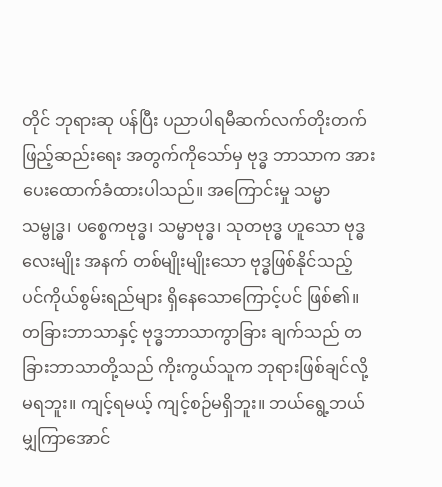တိုင် ဘုရားဆု ပန်ပြီး ပညာပါရမီဆက်လက်တိုးတက် ဖြည့်ဆည်းရေး အတွက်ကိုသော်မှ ဗုဒ္ဓ ဘာသာက အားပေးထောက်ခံထားပါသည်။ အကြောင်းမှု သမ္မာသမ္ဗုဒ္ဓ၊ ပစ္စေကဗုဒ္ဓ၊ သမ္မာဗုဒ္ဓ၊ သုတဗုဒ္ဓ ဟူသော ဗုဒ္ဓလေးမျိုး အနက် တစ်မျိုးမျိုးသော ဗုဒ္ဓဖြစ်နိုင်သည့် ပင်ကိုယ်စွမ်းရည်များ ရှိနေသောကြောင့်ပင် ဖြစ်၏။
တခြားဘာသာနှင့် ဗုဒ္ဓဘာသာကွာခြား ချက်သည် တခြားဘာသာတို့သည် ကိုးကွယ်သူက ဘုရားဖြစ်ချင်လို့မရဘူး။ ကျင့်ရမယ့် ကျင့်စဉ်မရှိဘူး။ ဘယ်ရွေ့ဘယ်မျှကြာအောင်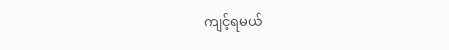ကျင့်ရမယ်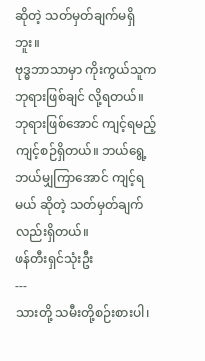ဆိုတဲ့ သတ်မှတ်ချက်မရှိဘူး။
ဗုဒ္ဓဘာသာမှာ ကိုးကွယ်သူက ဘုရားဖြစ်ချင် လို့ရတယ်။ ဘုရားဖြစ်အောင် ကျင့်ရမည့် ကျင့်စဉ်ရှိတယ်။ ဘယ်ရွေ့ဘယ်မျှကြာအောင် ကျင့်ရမယ် ဆိုတဲ့ သတ်မှတ်ချက်လည်းရှိတယ်။
ဖန်တီးရှင်သုံးဦး
---
သားတို့ သမီးတို့စဉ်းစားပါ၊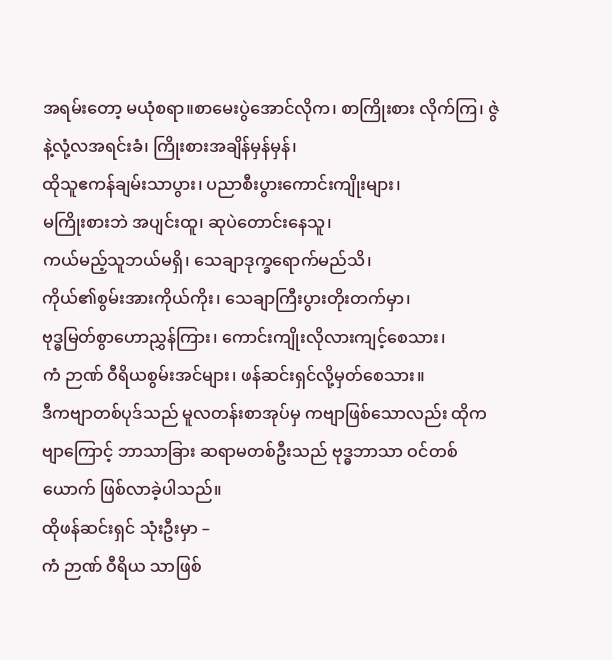အရမ်းတော့ မယုံစရာ။စာမေးပွဲအောင်လိုက၊ စာကြိုးစား လိုက်ကြ၊ ဇွဲနဲ့လုံ့လအရင်းခံ၊ ကြိုးစားအချိန်မှန်မှန်၊
ထိုသူဧကန်ချမ်းသာပွား၊ ပညာစီးပွားကောင်းကျိုးများ၊
မကြိုးစားဘဲ အပျင်းထူ၊ ဆုပဲတောင်းနေသူ၊
ကယ်မည့်သူဘယ်မရှိ၊ သေချာဒုက္ခရောက်မည်သိ၊
ကိုယ်၏စွမ်းအားကိုယ်ကိုး၊ သေချာကြီးပွားတိုးတက်မှာ၊
ဗုဒ္ဓမြတ်စွာဟောညွှန်ကြား၊ ကောင်းကျိုးလိုလားကျင့်စေသား၊
ကံ ဉာဏ် ဝီရိယစွမ်းအင်များ၊ ဖန်ဆင်းရှင်လို့မှတ်စေသား။
ဒီကဗျာတစ်ပုဒ်သည် မူလတန်းစာအုပ်မှ ကဗျာဖြစ်သောလည်း ထိုကဗျာကြောင့် ဘာသာခြား ဆရာမတစ်ဦးသည် ဗုဒ္ဓဘာသာ ဝင်တစ်ယောက် ဖြစ်လာခဲ့ပါသည်။
ထိုဖန်ဆင်းရှင် သုံးဦးမှာ –
ကံ ဉာဏ် ဝီရိယ သာဖြစ်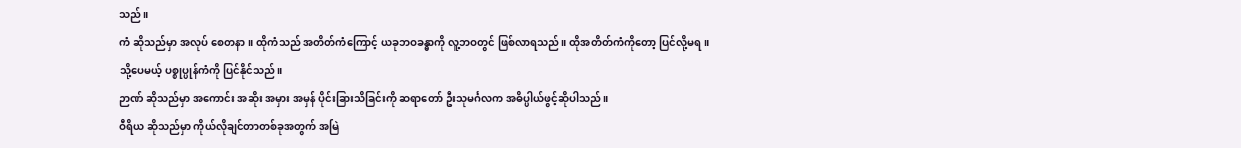သည်။
ကံ ဆိုသည်မှာ အလုပ် စေတနာ။ ထိုကံသည် အတိတ်ကံကြောင့် ယခုဘဝခန္ဓာကို လူ့ဘဝတွင် ဖြစ်လာရသည်။ ထိုအတိတ်ကံကိုတော့ ပြင်လို့မရ။ သို့ပေမယ့် ပစ္စုပ္ပုန်ကံကို ပြင်နိုင်သည်။
ဉာဏ် ဆိုသည်မှာ အကောင်း အဆိုး အမှား အမှန် ပိုင်းခြားသိခြင်းကို ဆရာတော် ဦးသုမင်္ဂလက အဓိပ္ပါယ်ဖွင့်ဆိုပါသည်။
ဝီရိယ ဆိုသည်မှာ ကိုယ်လိုချင်တာတစ်ခုအတွက် အမြဲ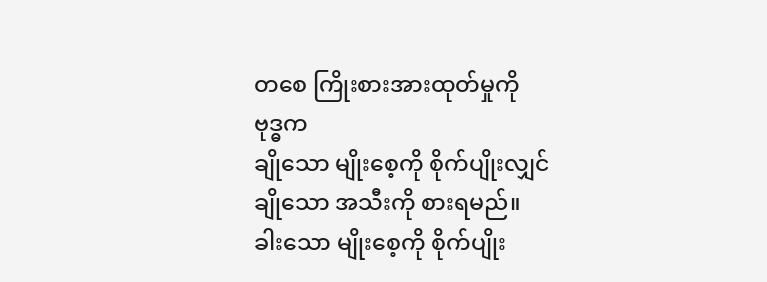တစေ ကြိုးစားအားထုတ်မှုကို
ဗုဒ္ဓက
ချိုသော မျိုးစေ့ကို စိုက်ပျိုးလျှင်
ချိုသော အသီးကို စားရမည်။
ခါးသော မျိုးစေ့ကို စိုက်ပျိုး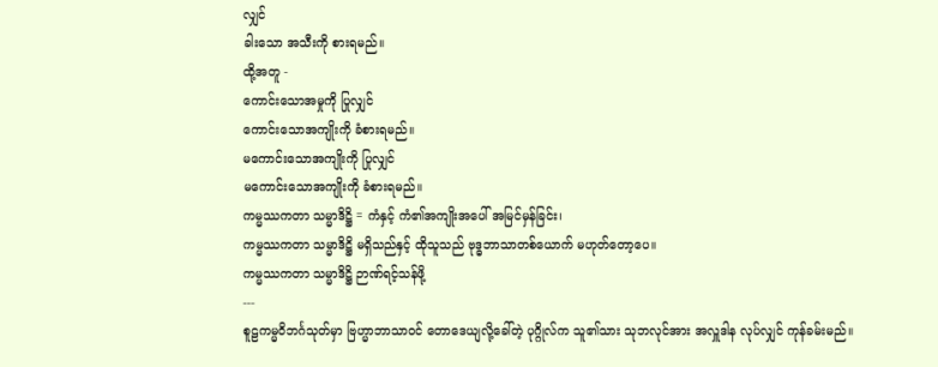လျှင်
ခါးသော အသီးကို စားရမည်။
ထို့အတူ -
ကောင်းသောအမှုကို ပြုလျှင်
ကောင်းသောအကျိုးကို ခံစားရမည်။
မကောင်းသောအကျိုးကို ပြုလျှင်
မကောင်းသောအကျိုးကို ခံစားရမည်။
ကမ္မဿကတာ သမ္မာဒိဋ္ဌိ = ကံနှင့် ကံ၏အကျိုးအပေါ် အမြင်မှန်ခြင်း၊
ကမ္မဿကတာ သမ္မာဒိဋ္ဌိ မရှိသည်နှင့် ထိုသူသည် ဗုဒ္ဓဘာသာတစ်ယောက် မဟုတ်တော့ပေ။
ကမ္မဿကတာ သမ္မာဒိဋ္ဌိ ဉာဏ်ရင့်သန်ဖို့
---
စူဠကမ္မဝိဘင်္ဂသုတ်မှာ ဗြဟ္မာဘာသာဝင် တောဒေယျလို့ခေါ်တဲ့ ပုဂ္ဂိုလ်က သူ၏သား သုဘလုင်အား အလှူဒါန လုပ်လျှင် ကုန်ခမ်းမည်။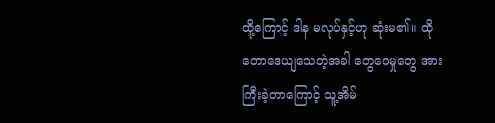ထို့ကြောင့် ဒါန မလုပ်နှင့်ဟု ဆုံးမ၏။ ထိုတောဒေယျသေတဲ့အခါ တွေဝေမှုတွေ အားကြီးခဲ့တာကြောင့် သူ့အိမ်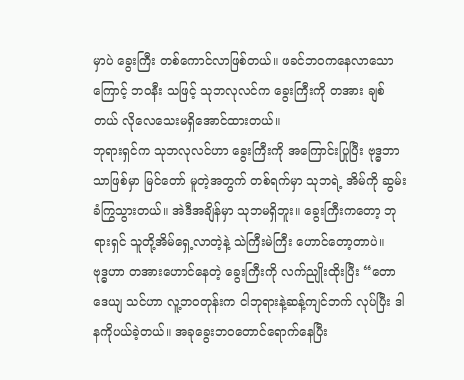မှာပဲ ခွေးကြီး တစ်ကောင်လာဖြစ်တယ်။ ဖခင်ဘဝကနေလာသောကြောင့် ဘဝနီး သဖြင့် သုဘလုလင်က ခွေးကြီးကို တအား ချစ်တယ် လိုလေသေးမရှိအောင်ထားတယ်။
ဘုရားရှင်က သုဘလုလင်ဟာ ခွေးကြီးကို အကြောင်းပြုပြီး ဗုဒ္ဓဘာသာဖြစ်မှာ မြင်တော် မူတဲ့အတွက် တစ်ရက်မှာ သုဘရဲ့ အိမ်ကို ဆွမ်းခံကြွသွားတယ်။ အဲဒီအချိန်မှာ သုဘမရှိဘူး။ ခွေးကြီးကတော့ ဘုရားရှင် သူတို့အိမ်ရှေ့လာတဲ့နဲ့ သဲကြီးမဲကြီး ဟောင်တော့တာပဲ။
ဗုဒ္ဓဟာ တအားဟောင်နေတဲ့ ခွေးကြီးကို လက်ညျိုးထိုးပြီး “တောဒေယျ သင်ဟာ လူ့ဘဝတုန်းက ငါဘုရားနဲ့ဆန့်ကျင်ဘက် လုပ်ပြီး ဒါနကိုပယ်ခဲ့တယ်။ အခုခွေးဘ၀တောင်ရောက်နေပြီး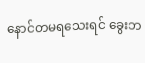နောင်တမရသေးရင် ခွေးဘ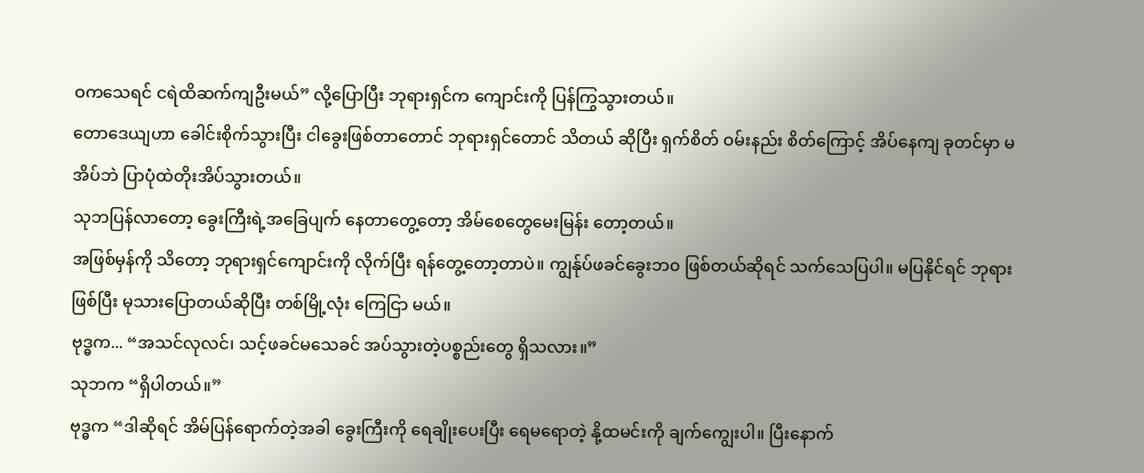ဝကသေရင် ငရဲထိဆက်ကျဦးမယ်” လို့ပြောပြီး ဘုရားရှင်က ကျောင်းကို ပြန်ကြွသွားတယ်။
တောဒေယျဟာ ခေါင်းစိုက်သွားပြီး ငါခွေးဖြစ်တာတောင် ဘုရားရှင်တောင် သိတယ် ဆိုပြီး ရှက်စိတ် ဝမ်းနည်း စိတ်ကြောင့် အိပ်နေကျ ခုတင်မှာ မအိပ်ဘဲ ပြာပုံထဲတိုးအိပ်သွားတယ်။
သုဘပြန်လာတော့ ခွေးကြီးရဲ့အခြေပျက် နေတာတွေ့တော့ အိမ်စေတွေမေးမြန်း တော့တယ်။
အဖြစ်မှန်ကို သိတော့ ဘုရားရှင်ကျောင်းကို လိုက်ပြီး ရန်တွေ့တော့တာပဲ။ ကျွန်ုပ်ဖခင်ခွေးဘ၀ ဖြစ်တယ်ဆိုရင် သက်သေပြပါ။ မပြနိုင်ရင် ဘုရားဖြစ်ပြီး မုသားပြောတယ်ဆိုပြီး တစ်မြို့လုံး ကြေငြာ မယ်။
ဗုဒ္ဓက... “အသင်လုလင်၊ သင့်ဖခင်မသေခင် အပ်သွားတဲ့ပစ္စည်းတွေ ရှိသလား။”
သုဘက “ရှိပါတယ်။”
ဗုဒ္ဓက “ဒါဆိုရင် အိမ်ပြန်ရောက်တဲ့အခါ ခွေးကြီးကို ရေချိုးပေးပြီး ရေမရောတဲ့ နို့ထမင်းကို ချက်ကျွေးပါ။ ပြီးနောက်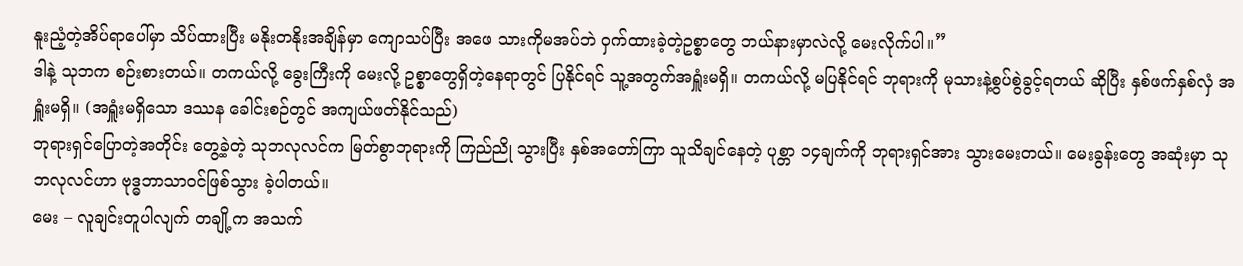နူးညံ့တဲ့အိပ်ရာပေါ်မှာ သိပ်ထားပြီး မနိုးတနိုးအချိန်မှာ ကျောသပ်ပြီး အဖေ သားကိုမအပ်ဘဲ ဝှက်ထားခဲ့တဲ့ဥစ္စာတွေ ဘယ်နားမှာလဲလို့ မေးလိုက်ပါ။”
ဒါနဲ့ သုဘက စဉ်းစားတယ်။ တကယ်လို့ ခွေးကြီးကို မေးလို့ ဥစ္စာတွေရှိတဲ့နေရာတွင် ပြနိုင်ရင် သူ့အတွက်အရှူံးမရှိ။ တကယ်လို့ မပြနိုင်ရင် ဘုရားကို မုသားနဲ့စွပ်စွဲခွင့်ရတယ် ဆိုပြီး နှစ်ဖက်နှစ်လှံ အရှူံးမရှိ။ (အရှူံးမရှိသော ဒဿန ခေါင်းစဉ်တွင် အကျယ်ဖတ်နိုင်သည်)
ဘုရားရှင်ပြောတဲ့အတိုင်း တွေ့ခဲ့တဲ့ သုဘလုလင်က မြတ်စွာဘုရားကို ကြည်ညို သွားပြီး နှစ်အတော်ကြာ သူသိချင်နေတဲ့ ပုစ္တာ ၁၄ချက်ကို ဘုရားရှင်အား သွားမေးတယ်။ မေးခွန်းတွေ အဆုံးမှာ သုဘလုလင်ဟာ ဗုဒ္ဓဘာသာဝင်ဖြစ်သွား ခဲ့ပါတယ်။
မေး – လူချင်းတူပါလျက် တချို့က အသက်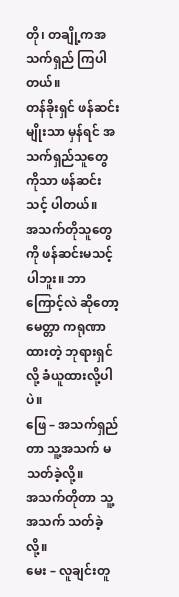တို၊ တချို့ကအသက်ရှည် ကြပါတယ်။
တန်ခိုးရှင် ဖန်ဆင်းမျိုးသာ မှန်ရင် အသက်ရှည်သူတွေကိုသာ ဖန်ဆင်းသင့် ပါတယ်။
အသက်တိုသူတွေကို ဖန်ဆင်းမသင့်ပါဘူး။ ဘာကြောင့်လဲ ဆိုတော့ မေတ္တာ ကရုဏာ ထားတဲ့ ဘုရားရှင်လို့ ခံယူထားလို့ပါပဲ။
ဖြေ – အသက်ရှည်တာ သူ့အသက် မသတ်ခဲ့လို့။
အသက်တိုတာ သူ့အသက် သတ်ခဲ့လို့။
မေး – လူချင်းတူ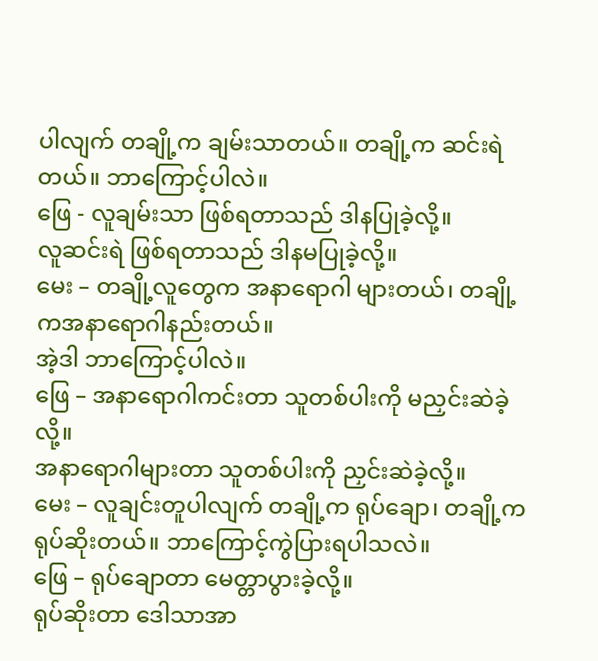ပါလျက် တချို့က ချမ်းသာတယ်။ တချို့က ဆင်းရဲတယ်။ ဘာကြောင့်ပါလဲ။
ဖြေ - လူချမ်းသာ ဖြစ်ရတာသည် ဒါနပြုခဲ့လို့။
လူဆင်းရဲ ဖြစ်ရတာသည် ဒါနမပြုခဲ့လို့။
မေး – တချို့လူတွေက အနာရောဂါ များတယ်၊ တချို့ကအနာရောဂါနည်းတယ်။
အဲ့ဒါ ဘာကြောင့်ပါလဲ။
ဖြေ – အနာရောဂါကင်းတာ သူတစ်ပါးကို မညှင်းဆဲခဲ့လို့။
အနာရောဂါများတာ သူတစ်ပါးကို ညှင်းဆဲခဲ့လို့။
မေး – လူချင်းတူပါလျက် တချို့က ရုပ်ချော၊ တချို့က ရုပ်ဆိုးတယ်။ ဘာကြောင့်ကွဲပြားရပါသလဲ။
ဖြေ – ရုပ်ချောတာ မေတ္တာပွားခဲ့လို့။
ရုပ်ဆိုးတာ ဒေါသာအာ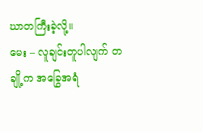ဃာတကြီးခဲ့လို့။
မေး – လူချင်းတူပါလျက် တချို့က အခြွေအရံ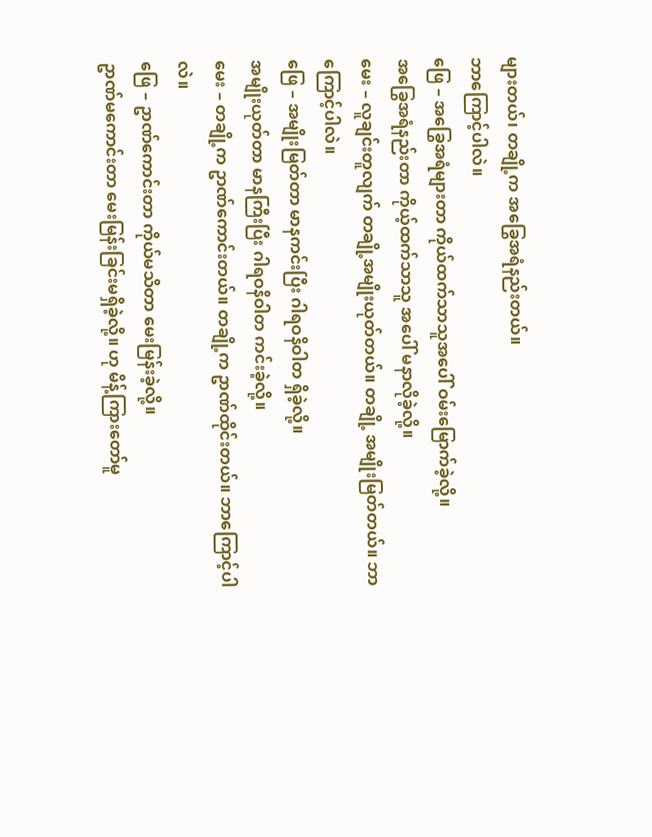များတယ်၊ တချို့က အခြွေအရံနည်းတယ်။
ဘာကြောင့်ပါလဲ။
ဖြေ – အခြွေအရံများတာ ကိုယ်ထက်သာသူအပေါ် ဝမ်းမြောက်ခဲ့လို့။
အခြွေအရံနည်းတာ ကိုယ့်ထက်သာသူ အပေါ် မနာလိုခဲ့လို့။
မေး – လူချင်းတူလျက် တချို့အမျိုးယုတ်တယ်။ တချို့ အမျိုးမြတ်တယ်။ ဘာကြောင့်ပါလဲ။
ဖြေ – အမျိုးမြတ်တာ မာနကင်းပြီး ဂါရဝနိဝါတ ရှိခဲ့လို့။
အမျိုးယုတ်တာ မာနကြီးပြီး ဂါရဝနိဝါတ ကင်းခဲ့လို့။
မေး – တချို့က ဥာဏ်ကောင်းတယ်။ တချို့က ဥာဏ်ထိုင်းတယ်။ ဘာကြောင့်ပါလဲ။
ဖြေ – ဥာဏ်ကောင်းတာ ကိုယ်မသိတာ မေးမြန်းခဲ့လို့။
ဥာဏ်မကောင်းတာ မေးမြန်းခြင်းမရှိခဲ့လို့။ ဟု မိန့်ကြားတော်မူ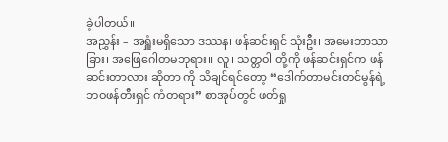ခဲ့ပါတယ်။
အညွှန်း – အရှူံးမရှိသော ဒဿန၊ ဖန်ဆင်းရှင် သုံးဦး၊ အမေးဘာသာခြား၊ အဖြေဂေါတမဘုရား။ လူ၊ သတ္တဝါ တို့ကို ဖန်ဆင်းရှင်က ဖန်ဆင်းတာလား ဆိုတာ ကို သိချင်ရင်တော့ “ဒေါက်တာမင်းတင်မွန်ရဲ့ ဘဝဖန်တီးရှင် ကံတရား” စာအုပ်တွင် ဖတ်ရှု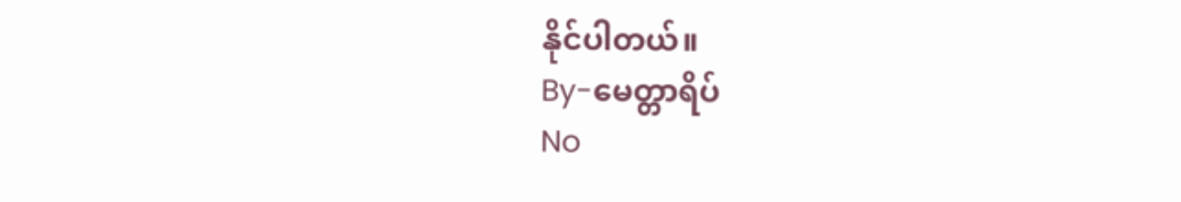နိုင်ပါတယ်။
By-မေတ္တာရိပ်
No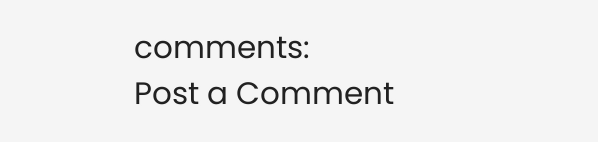comments:
Post a Comment